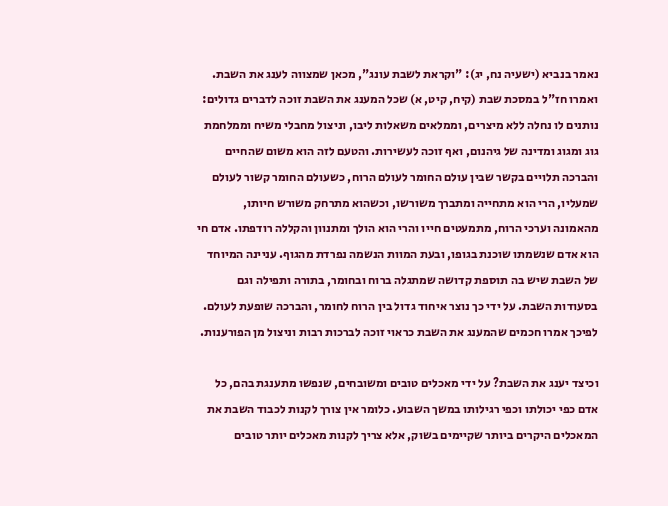נאמר בנביא (ישעיה נח, יג): "וקראת לשבת עונג", מכאן שמצווה לענג את השבת. ואמרו חז"ל במסכת שבת (קיח, קיט, א) שכל המענג את השבת זוכה לדברים גדולים: נותנים לו נחלה ללא מיצרים, וממלאים משאלות ליבו, וניצול מחבלי משיח וממלחמת גוג ומגוג ומדינה של גיהנום, ואף זוכה לעשירות. והטעם לזה הוא משום שהחיים והברכה תלויים בקשר שבין עולם החומר לעולם הרוח, כשעולם החומר קשור לעולם שמעליו, הרי הוא מתחייה ומתברך משורשו, וכשהוא מתרחק משורש חיותו, מהאמונה וערכי הרוח, מתמעטים חייו והרי הוא הולך ומתנוון והקללה רודפתו. אדם חי הוא אדם שנשמתו שוכנת בגופו, ובעת המוות הנשמה נפרדת מהגוף. עניינה המיוחד של השבת שיש בה תוספת קדושה שמתגלה ברוח ובחומר, בתורה ותפילה וגם בסעודות השבת. על ידי כך נוצר איחוד גדול בין הרוח לחומר, והברכה שופעת לעולם. לפיכך אמרו חכמים שהמענג את השבת כראוי זוכה לברכות רבות וניצול מן הפורענות.

וכיצד יענג את השבת? על ידי מאכלים טובים ומשובחים, שנפשו מתענגת בהם, כל אדם כפי יכולתו וכפי רגילותו במשך השבוע. כלומר אין צורך לקנות לכבוד השבת את המאכלים היקרים ביותר שקיימים בשוק, אלא צריך לקנות מאכלים יותר טובים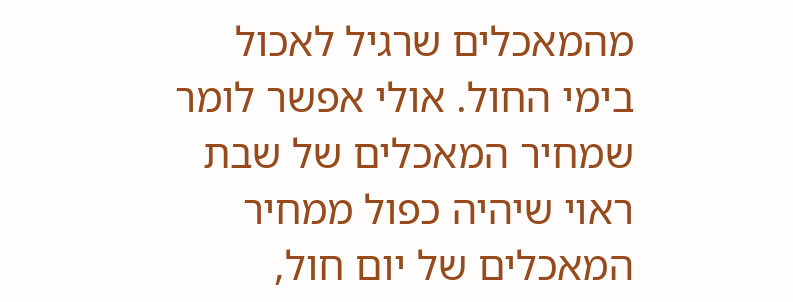מהמאכלים שרגיל לאכול בימי החול. אולי אפשר לומר שמחיר המאכלים של שבת ראוי שיהיה כפול ממחיר המאכלים של יום חול,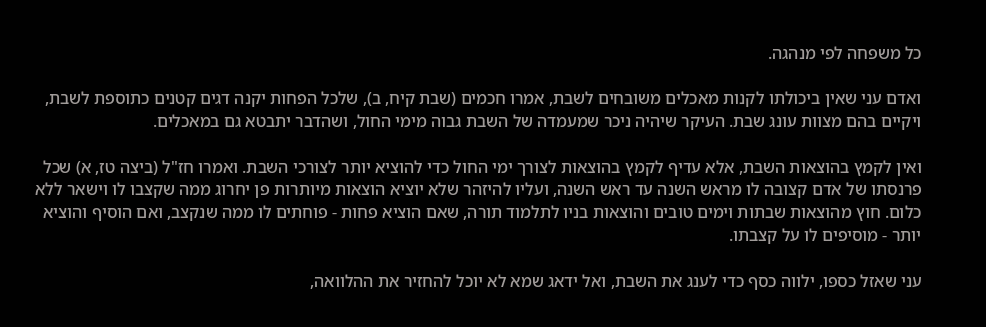כל משפחה לפי מנהגה.

ואדם עני שאין ביכולתו לקנות מאכלים משובחים לשבת, אמרו חכמים (שבת קיח, ב), שלכל הפחות יקנה דגים קטנים כתוספת לשבת, ויקיים בהם מצוות עונג שבת. העיקר שיהיה ניכר שמעמדה של השבת גבוה מימי החול, ושהדבר יתבטא גם במאכלים.

ואין לקמץ בהוצאות השבת, אלא עדיף לקמץ בהוצאות לצורך ימי החול כדי להוציא יותר לצורכי השבת. ואמרו חז"ל (ביצה טז, א) שכל פרנסתו של אדם קצובה לו מראש השנה עד ראש השנה, ועליו להיזהר שלא יוציא הוצאות מיותרות פן יחרוג ממה שקצבו לו וישאר ללא כלום. חוץ מהוצאות שבתות וימים טובים והוצאות בניו לתלמוד תורה, שאם הוציא פחות - פוחתים לו ממה שנקצב, ואם הוסיף והוציא יותר - מוסיפים לו על קצבתו.

עני שאזל כספו, ילווה כסף כדי לענג את השבת, ואל ידאג שמא לא יוכל להחזיר את ההלוואה,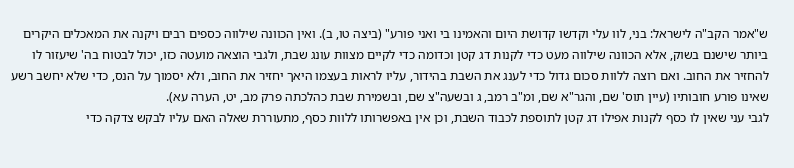ש"אמר הקב"ה לישראל: בני, לוו עלי וקדשו קדושת היום והאמינו בי ואני פורע" (ביצה טו, ב). ואין הכוונה שילווה כספים רבים ויקנה את המאכלים היקרים ביותר שישנם בשוק, אלא הכוונה שילווה מעט כדי לקנות דג קטן וכדומה כדי לקיים מצוות עונג שבת, ולגבי הוצאה מועטה כזו, יכול לבטוח בה' שיעזור לו להחזיר את החוב. ואם רוצה ללוות סכום גדול כדי לענג את השבת בהידור, עליו לראות בעצמו היאך יחזיר את החוב, ולא יסמוך על הנס, כדי שלא יחשב רשע שאינו פורע חובותיו (עיין תוס' שם, והגר"א שם, ומ"ב רמב, ג ובשעה"צ שם, ובשמירת שבת כהלכתה פרק מב, יט, הערה עא).
לגבי עני שאין לו כסף לקנות אפילו דג קטן לתוספת לכבוד השבת, וכן אין באפשרותו ללוות כסף, מתעוררת שאלה האם עליו לבקש צדקה כדי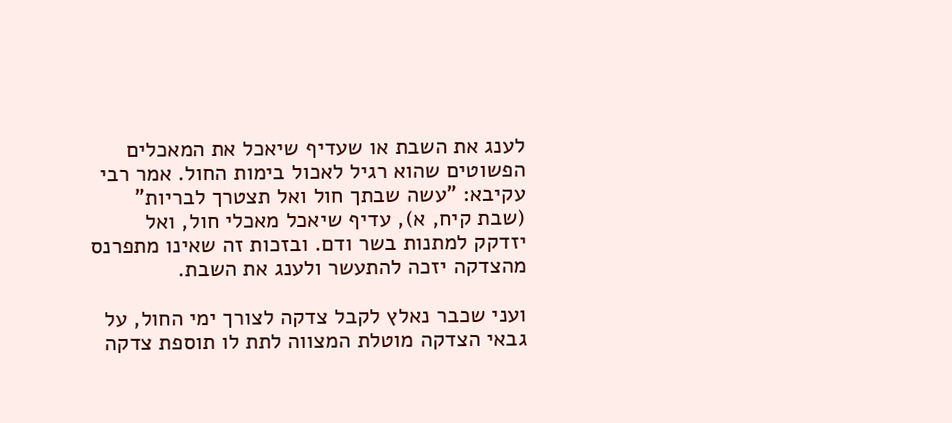לענג את השבת או שעדיף שיאכל את המאכלים הפשוטים שהוא רגיל לאכול בימות החול. אמר רבי עקיבא: "עשה שבתך חול ואל תצטרך לבריות" (שבת קיח, א), עדיף שיאכל מאכלי חול, ואל יזדקק למתנות בשר ודם. ובזכות זה שאינו מתפרנס מהצדקה יזכה להתעשר ולענג את השבת.

ועני שכבר נאלץ לקבל צדקה לצורך ימי החול, על גבאי הצדקה מוטלת המצווה לתת לו תוספת צדקה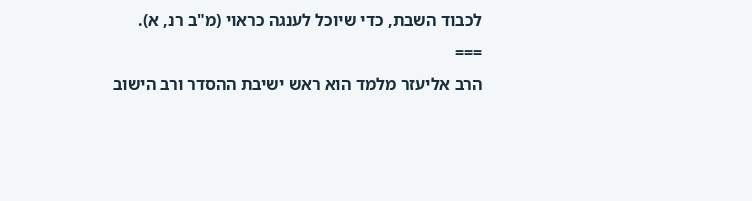לכבוד השבת, כדי שיוכל לענגה כראוי (מ"ב רנ, א).
===
הרב אליעזר מלמד הוא ראש ישיבת ההסדר ורב הישוב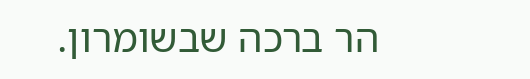הר ברכה שבשומרון.